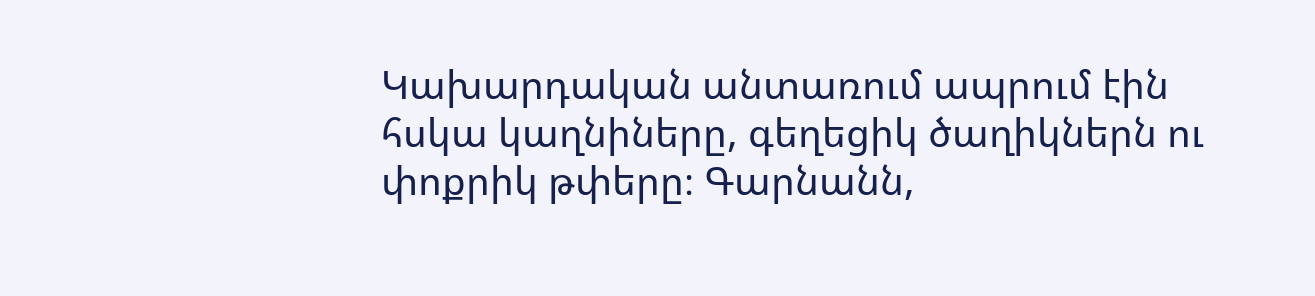Կախարդական անտառում ապրում էին հսկա կաղնիները, գեղեցիկ ծաղիկներն ու փոքրիկ թփերը։ Գարնանն,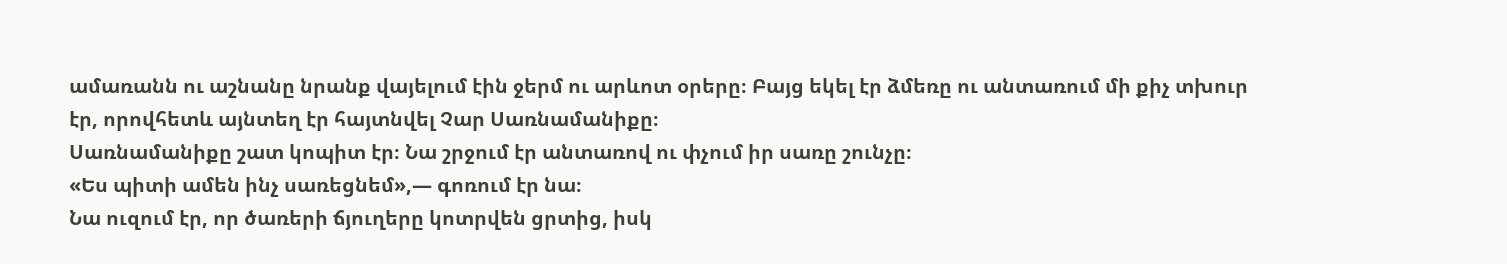ամառանն ու աշնանը նրանք վայելում էին ջերմ ու արևոտ օրերը։ Բայց եկել էր ձմեռը ու անտառում մի քիչ տխուր էր, որովհետև այնտեղ էր հայտնվել Չար Սառնամանիքը։
Սառնամանիքը շատ կոպիտ էր։ Նա շրջում էր անտառով ու փչում իր սառը շունչը։
«Ես պիտի ամեն ինչ սառեցնեմ»,— գոռում էր նա։
Նա ուզում էր, որ ծառերի ճյուղերը կոտրվեն ցրտից, իսկ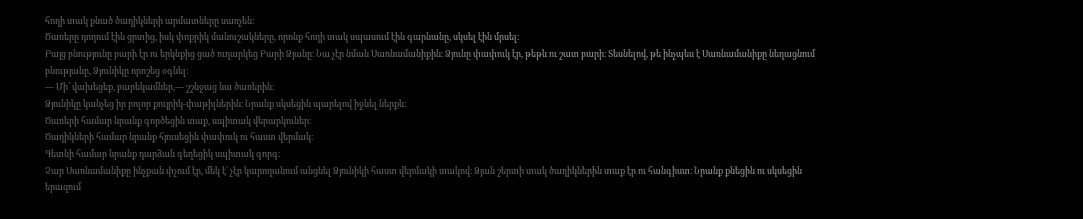հողի տակ քնած ծաղիկների արմատները սառչեն։
Ծառերը դողում էին ցրտից, իսկ փոքրիկ մանուշակները, որոնք հողի տակ սպասում էին գարնանը, սկսել էին մրսել։
Բայց բնությունը բարի էր ու երկնքից ցած ուղարկեց Բարի Ձյանը։ Նա չէր նման Սառնամանիքին։ Ձյունը փափուկ էր, թեթև ու շատ բարի։ Տեսնելով, թե ինչպես է Սառնամանիքը նեղացնում բնությանը, Ձյունիկը որոշեց օգնել։
— Մի՛ վախեցեք, բարեկամներ,— շշնջաց նա ծառերին։
Ձյունիկը կանչեց իր բոլոր քույրիկ-փաթիլներին։ Նրանք սկսեցին պարելով իջնել ներքև։
Ծառերի համար նրանք գործեցին տաք, սպիտակ վերարկուներ։
Ծաղիկների համար նրանք հյուսեցին փափուկ ու հաստ վերմակ։
Գետնի համար նրանք դարձան գեղեցիկ սպիտակ գորգ։
Չար Սառնամանիքը ինչքան փչում էր, մեկ է՝ չէր կարողանում անցնել Ձյունիկի հաստ վերմակի տակով։ Ձյան շերտի տակ ծաղիկներին տաք էր ու հանգիստ։ Նրանք քնեցին ու սկսեցին երազում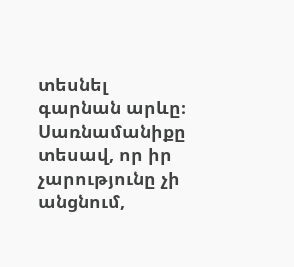տեսնել գարնան արևը։
Սառնամանիքը տեսավ, որ իր չարությունը չի անցնում,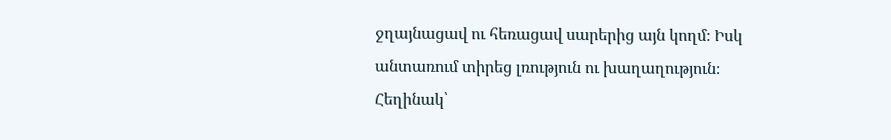ջղայնացավ ու հեռացավ սարերից այն կողմ։ Իսկ անտառում տիրեց լռություն ու խաղաղություն։
Հեղինակ՝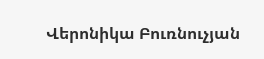Վերոնիկա Բուռնուչյան